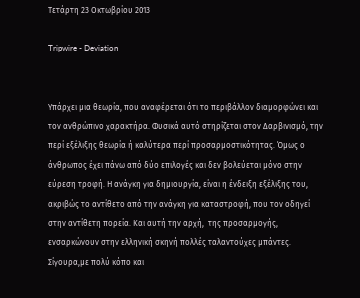Τετάρτη 23 Οκτωβρίου 2013

Tripwire - Deviation


Υπάρχει μια θεωρία, που αναφέρεται ότι το περιβάλλον διαμορφώνει και τον ανθρώπινο χαρακτήρα. Φυσικά αυτό στηρίζεται στον Δαρβινισμό, την περί εξέλιξης θεωρία ή καλύτερα περί προσαρμοστικότητας. Όμως ο άνθρωπος έχει πάνω από δύο επιλογές και δεν βολεύεται μόνο στην εύρεση τροφή. Η ανάγκη για δημιουργία, είναι η ένδειξη εξέλιξης του, ακριβώς το αντίθετο από την ανάγκη για καταστροφή, που τον οδηγεί στην αντίθετη πορεία. Και αυτή την αρχή,  της προσαρμογής, ενσαρκώνουν στην ελληνική σκηνή πολλές ταλαντούχες μπάντες. Σίγουρα,με πολύ κόπο και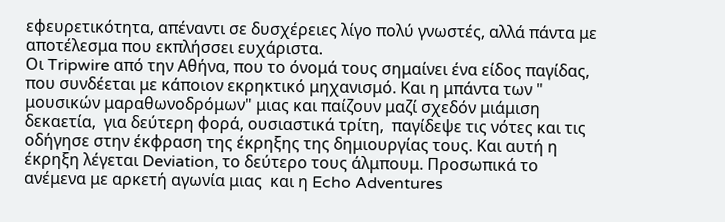εφευρετικότητα, απέναντι σε δυσχέρειες λίγο πολύ γνωστές, αλλά πάντα με αποτέλεσμα που εκπλήσσει ευχάριστα.
Οι Tripwire από την Αθήνα, που το όνομά τους σημαίνει ένα είδος παγίδας, που συνδέεται με κάποιον εκρηκτικό μηχανισμό. Και η μπάντα των " μουσικών μαραθωνοδρόμων" μιας και παίζουν μαζί σχεδόν μιάμιση δεκαετία,  για δεύτερη φορά, ουσιαστικά τρίτη,  παγίδεψε τις νότες και τις οδήγησε στην έκφραση της έκρηξης της δημιουργίας τους. Και αυτή η έκρηξη λέγεται Deviation, το δεύτερο τους άλμπουμ. Προσωπικά το ανέμενα με αρκετή αγωνία μιας  και η Echo Adventures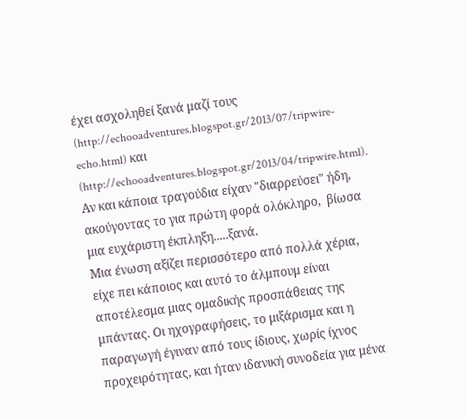έχει ασχοληθεί ξανά μαζί τους (http://echooadventures.blogspot.gr/2013/07/tripwire-echo.html) και (http://echooadventures.blogspot.gr/2013/04/tripwire.html). Αν και κάποια τραγούδια είχαν "διαρρεύσει" ήδη, ακούγοντας το για πρώτη φορά ολόκληρο,  βίωσα μια ευχάριστη έκπληξη.....ξανά.
Μια ένωση αξίζει περισσότερο από πολλά χέρια, είχε πει κάποιος και αυτό το άλμπουμ είναι αποτέλεσμα μιας ομαδικής προσπάθειας της μπάντας. Οι ηχογραφήσεις, το μιξάρισμα και η παραγωγή έγιναν από τους ίδιους, χωρίς ίχνος προχειρότητας, και ήταν ιδανική συνοδεία για μένα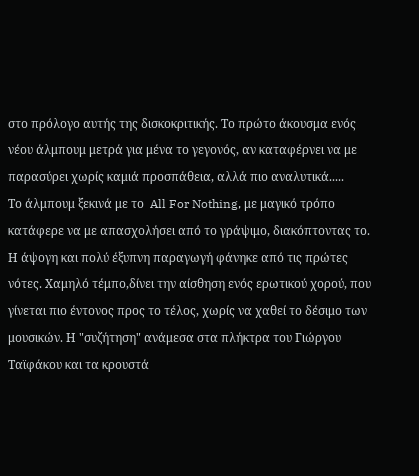στο πρόλογο αυτής της δισκοκριτικής. Το πρώτο άκουσμα ενός νέου άλμπουμ μετρά για μένα το γεγονός, αν καταφέρνει να με παρασύρει χωρίς καμιά προσπάθεια, αλλά πιο αναλυτικά.....
Το άλμπουμ ξεκινά με το  All For Nothing, με μαγικό τρόπο κατάφερε να με απασχολήσει από το γράψιμο, διακόπτοντας το. Η άψογη και πολύ έξυπνη παραγωγή φάνηκε από τις πρώτες νότες. Χαμηλό τέμπο,δίνει την αίσθηση ενός ερωτικού χορού, που γίνεται πιο έντονος προς το τέλος, χωρίς να χαθεί το δέσιμο των μουσικών. Η "συζήτηση" ανάμεσα στα πλήκτρα του Γιώργου Ταϊφάκου και τα κρουστά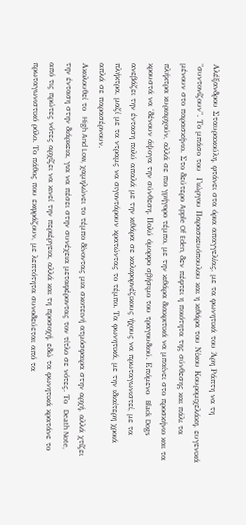Αλέξανδρου Σταυρακούλη, φτάνει στα όρια απαγγελίας, με τα φωνητικά του Άρη Ράπτη να τη "συντονίζουν". Το μπάσο του  Γιώργου Παρασκευόπουλου και η κιθάρα του Νίκου Κουρομιχελάκη, ευγενικά μένουν στο παρασκήνιο. Στο δεύτερο Apple Of Eden, δεν πέφτει η ποιότητα της σύνθεσης και πάλι τα πλήκτρα κυριαρχούν, αλλά σε πιο γρήγορο τέμπο, με την κιθάρα διακριτικά να μπαίνει στο προσκήνιο και τα κρουστά να ΄δένουν άψογα την σύνθεση. Πολύ όμορφο σβήσιμο του τραγουδιού. Επόμενο  Black Dogs ανεβάζει την ένταση πολύ απαλά με την κιθάρα σε καλιφορνέζικους ήχους να πρωταγωνιστεί, με τα πλήκτρα, μαζί με τα ντραμς να σιγοντάρουν κρατώντας το τέμπο. Τα φωνητικά, με την ιδιαίτερη χροιά απλά σε παρασέρνουν.
Ακολουθεί το  High And Low, χαμηλώνει το τέμπο δίνοντας μια σκοτεινή ατμόσφαιρα στην αρχή, αλλά χτίζει την ένταση στην διάρκεια, για να πέσει στην συνέχεια μεταφέροντας τον τίτλο σε νότες. Το  Death Note, από τις πρώτες νότες αρχίζει να κινεί την περιέργεια, αλλά και τη προσοχή, εδώ τα φωνητικά κρατάνε το πρωταγωνιστικό ρόλο. Το πάθος που εκφράζουν, με λεπτότητα συνοδεύεται από τα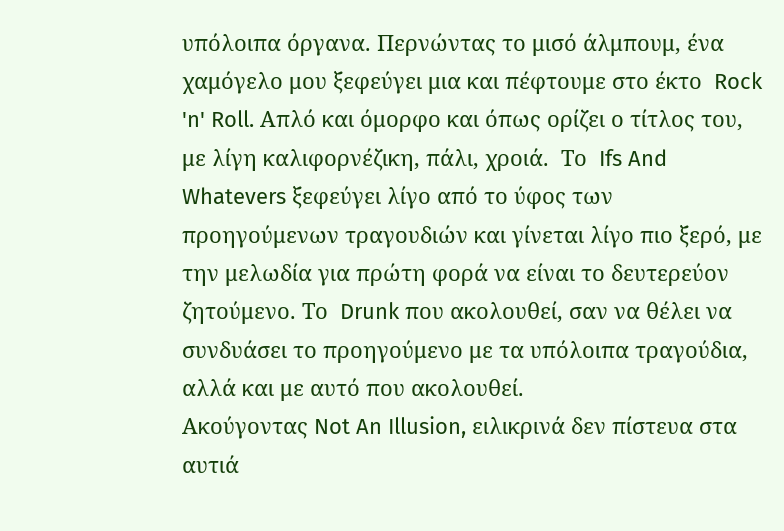υπόλοιπα όργανα. Περνώντας το μισό άλμπουμ, ένα χαμόγελο μου ξεφεύγει μια και πέφτουμε στο έκτο  Rock 'n' Roll. Απλό και όμορφο και όπως ορίζει ο τίτλος του, με λίγη καλιφορνέζικη, πάλι, χροιά.  Το  Ifs And Whatevers ξεφεύγει λίγο από το ύφος των προηγούμενων τραγουδιών και γίνεται λίγο πιο ξερό, με την μελωδία για πρώτη φορά να είναι το δευτερεύον ζητούμενο. Το  Drunk που ακολουθεί, σαν να θέλει να συνδυάσει το προηγούμενο με τα υπόλοιπα τραγούδια, αλλά και με αυτό που ακολουθεί.
Ακούγοντας Not An Illusion, ειλικρινά δεν πίστευα στα αυτιά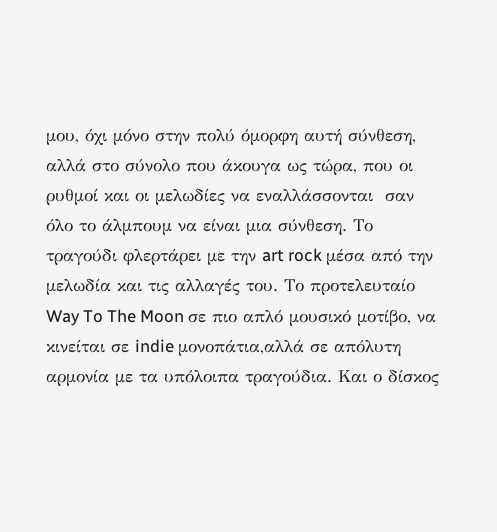μου, όχι μόνο στην πολύ όμορφη αυτή σύνθεση, αλλά στο σύνολο που άκουγα ως τώρα, που οι ρυθμοί και οι μελωδίες να εναλλάσσονται  σαν όλο το άλμπουμ να είναι μια σύνθεση. Το τραγούδι φλερτάρει με την art rock μέσα από την μελωδία και τις αλλαγές του. Το προτελευταίο Way To The Moon σε πιο απλό μουσικό μοτίβο, να κινείται σε indie μονοπάτια,αλλά σε απόλυτη αρμονία με τα υπόλοιπα τραγούδια. Και ο δίσκος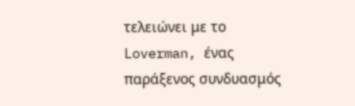τελειώνει με το  Loverman, ένας παράξενος συνδυασμός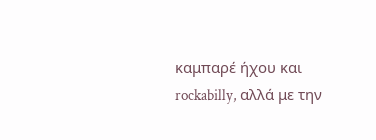καμπαρέ ήχου και rockabilly, αλλά με την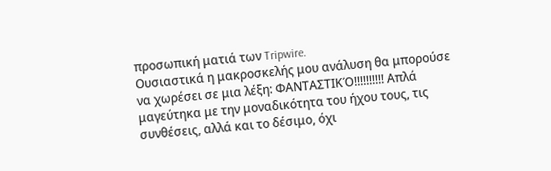προσωπική ματιά των Tripwire.
Ουσιαστικά η μακροσκελής μου ανάλυση θα μπορούσε να χωρέσει σε μια λέξη: ΦΑΝΤΑΣΤΙΚΌ!!!!!!!!!! Απλά μαγεύτηκα με την μοναδικότητα του ήχου τους, τις συνθέσεις, αλλά και το δέσιμο, όχι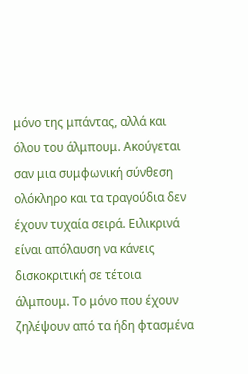μόνο της μπάντας, αλλά και όλου του άλμπουμ. Ακούγεται σαν μια συμφωνική σύνθεση ολόκληρο και τα τραγούδια δεν έχουν τυχαία σειρά. Ειλικρινά είναι απόλαυση να κάνεις δισκοκριτική σε τέτοια άλμπουμ. Το μόνο που έχουν ζηλέψουν από τα ήδη φτασμένα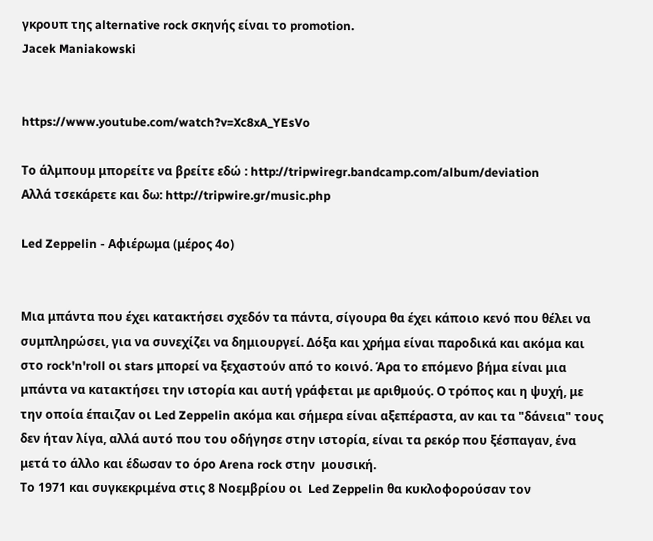γκρουπ της alternative rock σκηνής είναι το promotion.
Jacek Maniakowski


https://www.youtube.com/watch?v=Xc8xA_YEsVo

Το άλμπουμ μπορείτε να βρείτε εδώ : http://tripwiregr.bandcamp.com/album/deviation
Αλλά τσεκάρετε και δω: http://tripwire.gr/music.php

Led Zeppelin - Αφιέρωμα (μέρος 4ο)


Μια μπάντα που έχει κατακτήσει σχεδόν τα πάντα, σίγουρα θα έχει κάποιο κενό που θέλει να συμπληρώσει, για να συνεχίζει να δημιουργεί. Δόξα και χρήμα είναι παροδικά και ακόμα και στο rock'n'roll οι stars μπορεί να ξεχαστούν από το κοινό. Άρα το επόμενο βήμα είναι μια μπάντα να κατακτήσει την ιστορία και αυτή γράφεται με αριθμούς. Ο τρόπος και η ψυχή, με την οποία έπαιζαν οι Led Zeppelin ακόμα και σήμερα είναι αξεπέραστα, αν και τα "δάνεια" τους δεν ήταν λίγα, αλλά αυτό που του οδήγησε στην ιστορία, είναι τα ρεκόρ που ξέσπαγαν, ένα μετά το άλλο και έδωσαν το όρο Arena rock στην  μουσική.
Το 1971 και συγκεκριμένα στις 8 Νοεμβρίου οι  Led Zeppelin θα κυκλοφορούσαν τον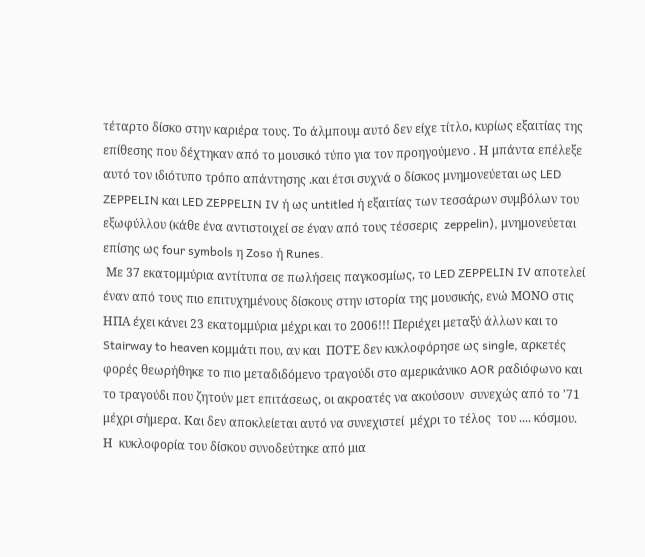τέταρτο δίσκο στην καριέρα τους. Το άλμπουμ αυτό δεν είχε τίτλο, κυρίως εξαιτίας της επίθεσης που δέχτηκαν από το μουσικό τύπο για τον προηγούμενο . Η μπάντα επέλεξε αυτό τον ιδιότυπο τρόπο απάντησης .και έτσι συχνά ο δίσκος μνημονεύεται ως LED ZEPPELIN και LED ZEPPELIN IV ή ως untitled ή εξαιτίας των τεσσάρων συμβόλων του εξωφύλλου (κάθε ένα αντιστοιχεί σε έναν από τους τέσσερις  zeppelin), μνημονεύεται επίσης ως four symbols η Zoso ή Runes.
 Mε 37 εκατομμύρια αντίτυπα σε πωλήσεις παγκοσμίως, το LED ZEPPELIN IV αποτελεί έναν από τους πιο επιτυχημένους δίσκους στην ιστορία της μουσικής, ενώ ΜΟΝΟ στις ΗΠΑ έχει κάνει 23 εκατομμύρια μέχρι και το 2006!!! Περιέχει μεταξύ άλλων και το  Stairway to heaven κομμάτι που, αν και  ΠΟΤΈ δεν κυκλοφόρησε ως single, αρκετές φορές θεωρήθηκε το πιο μεταδιδόμενο τραγούδι στο αμερικάνικο AOR ραδιόφωνο και το τραγούδι που ζητούν μετ επιτάσεως, οι ακροατές να ακούσουν  συνεχώς από το '71 μέχρι σήμερα. Και δεν αποκλείεται αυτό να συνεχιστεί  μέχρι το τέλος  του .... κόσμου. Η  κυκλοφορία του δίσκου συνοδεύτηκε από μια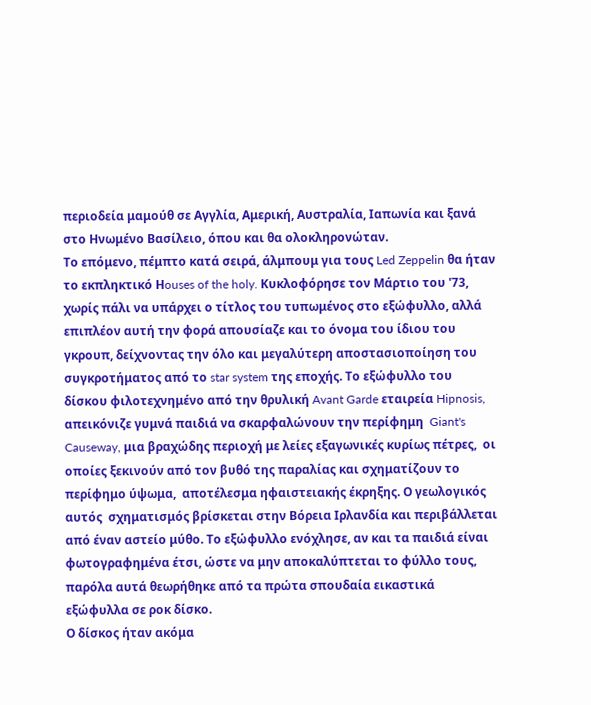περιοδεία μαμούθ σε Αγγλία, Αμερική, Αυστραλία, Ιαπωνία και ξανά στο Ηνωμένο Βασίλειο, όπου και θα ολοκληρονώταν.
Το επόμενο, πέμπτο κατά σειρά, άλμπουμ για τους Led Zeppelin θα ήταν το εκπληκτικό Ηouses of the holy. Κυκλοφόρησε τον Μάρτιο του '73, χωρίς πάλι να υπάρχει ο τίτλος του τυπωμένος στο εξώφυλλο, αλλά επιπλέον αυτή την φορά απουσίαζε και το όνομα του ίδιου του γκρουπ, δείχνοντας την όλο και μεγαλύτερη αποστασιοποίηση του συγκροτήματος από το star system της εποχής. Το εξώφυλλο του δίσκου φιλοτεχνημένο από την θρυλική Avant Garde εταιρεία Hipnosis, απεικόνιζε γυμνά παιδιά να σκαρφαλώνουν την περίφημη  Giant's Causeway, μια βραχώδης περιοχή με λείες εξαγωνικές κυρίως πέτρες,  οι οποίες ξεκινούν από τον βυθό της παραλίας και σχηματίζουν το περίφημο ύψωμα,  αποτέλεσμα ηφαιστειακής έκρηξης. Ο γεωλογικός αυτός  σχηματισμός βρίσκεται στην Βόρεια Ιρλανδία και περιβάλλεται από έναν αστείο μύθο. Το εξώφυλλο ενόχλησε, αν και τα παιδιά είναι φωτογραφημένα έτσι, ώστε να μην αποκαλύπτεται το φύλλο τους, παρόλα αυτά θεωρήθηκε από τα πρώτα σπουδαία εικαστικά εξώφυλλα σε ροκ δίσκο.
Ο δίσκος ήταν ακόμα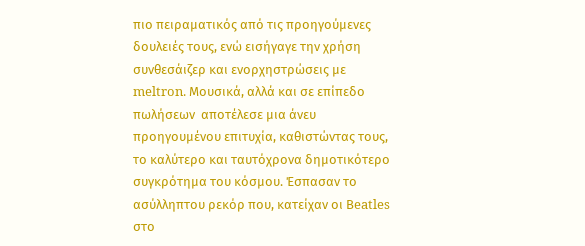πιο πειραματικός από τις προηγούμενες δουλειές τους, ενώ εισήγαγε την χρήση συνθεσάιζερ και ενορχηστρώσεις με meltron. Μουσικά, αλλά και σε επίπεδο πωλήσεων  αποτέλεσε μια άνευ προηγουμένου επιτυχία, καθιστώντας τους, το καλύτερο και ταυτόχρονα δημοτικότερο συγκρότημα του κόσμου. Έσπασαν το ασύλληπτου ρεκόρ που, κατείχαν οι Βeatles  στο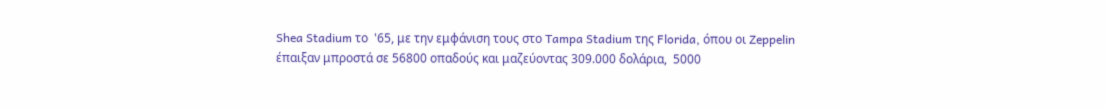Shea Stadium το  '65, με την εμφάνιση τους στο Tampa Stadium της Florida, όπου οι Zeppelin έπαιξαν μπροστά σε 56800 οπαδούς και μαζεύοντας 309.000 δολάρια,  5000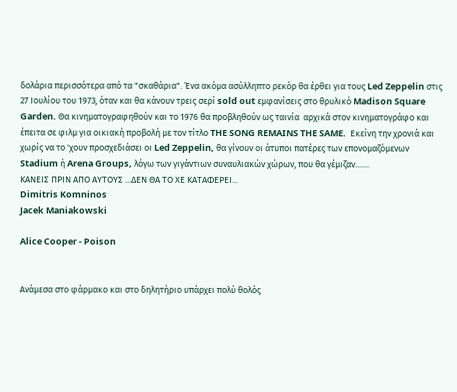δολάρια περισσότερα από τα "σκαθάρια". Ένα ακόμα ασύλληπτο ρεκόρ θα έρθει για τους Led Zeppelin στις 27 Ιουλίου του 1973, όταν και θα κάνουν τρεις σερί sold out εμφανίσεις στο θρυλικό Madison Square Garden. Θα κινηματογραφηθούν και το 1976 θα προβληθούν ως ταινία  αρχικά στον κινηματογράφο και έπειτα σε φιλμ για οικιακή προβολή με τον τίτλο THE SONG REMAINS THE SAME.  Εκείνη την χρονιά και χωρίς να το 'χουν προσχεδιάσει οι Led Zeppelin, θα γίνουν οι άτυποι πατέρες των επονομαζόμενων  Stadium ή Arena Groups, λόγω των γιγάντιων συναυλιακών χώρων, που θα γέμιζαν.......
ΚΑΝΕΙΣ ΠΡΙΝ ΑΠΟ ΑΥΤΟΥΣ ...ΔΕΝ ΘΑ ΤΟ ΧΕ ΚΑΤΑΦΕΡΕΙ...
Dimitris Komninos
Jacek Maniakowski

Alice Cooper - Poison


Ανάμεσα στο φάρμακο και στο δηλητήριο υπάρχει πολύ θολός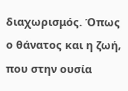διαχωρισμός. Όπως ο θάνατος και η ζωή, που στην ουσία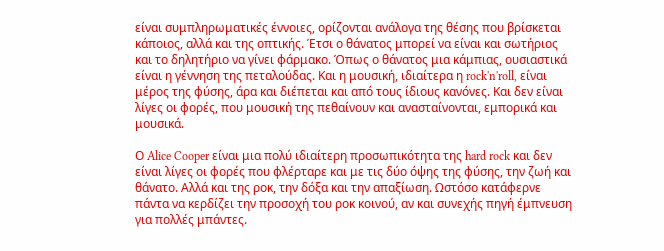είναι συμπληρωματικές έννοιες, ορίζονται ανάλογα της θέσης που βρίσκεται κάποιος, αλλά και της οπτικής. Έτσι ο θάνατος μπορεί να είναι και σωτήριος και το δηλητήριο να γίνει φάρμακο. Όπως ο θάνατος μια κάμπιας, ουσιαστικά είναι η γέννηση της πεταλούδας. Και η μουσική, ιδιαίτερα η rock'n'roll, είναι μέρος της φύσης, άρα και διέπεται και από τους ίδιους κανόνες. Και δεν είναι λίγες οι φορές, που μουσική της πεθαίνουν και ανασταίνονται, εμπορικά και μουσικά.

Ο Alice Cooper είναι μια πολύ ιδιαίτερη προσωπικότητα της hard rock και δεν είναι λίγες οι φορές που φλέρταρε και με τις δύο όψης της φύσης, την ζωή και θάνατο. Αλλά και της ροκ, την δόξα και την απαξίωση. Ωστόσο κατάφερνε πάντα να κερδίζει την προσοχή του ροκ κοινού, αν και συνεχής πηγή έμπνευση για πολλές μπάντες.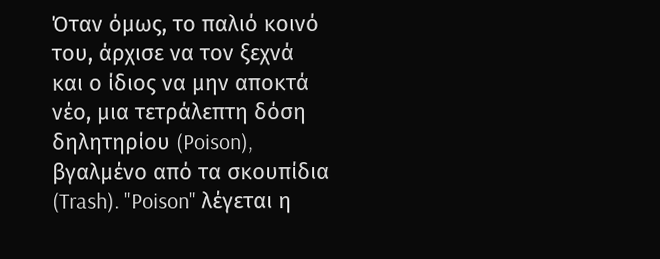Όταν όμως, το παλιό κοινό του, άρχισε να τον ξεχνά και ο ίδιος να μην αποκτά νέο, μια τετράλεπτη δόση δηλητηρίου (Poison), βγαλμένο από τα σκουπίδια (Trash). "Poison" λέγεται η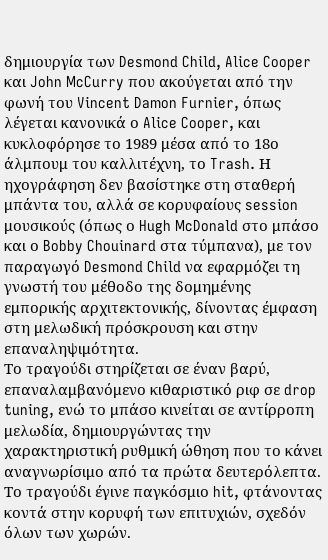δημιουργία των Desmond Child, Alice Cooper και John McCurry που ακούγεται από την φωνή του Vincent Damon Furnier, όπως λέγεται κανονικά ο Alice Cooper, και κυκλοφόρησε το 1989 μέσα από το 18ο άλμπουμ του καλλιτέχνη, το Trash. Η ηχογράφηση δεν βασίστηκε στη σταθερή μπάντα του, αλλά σε κορυφαίους session μουσικούς (όπως ο Hugh McDonald στο μπάσο και ο Bobby Chouinard στα τύμπανα), με τον παραγωγό Desmond Child να εφαρμόζει τη γνωστή του μέθοδο της δομημένης εμπορικής αρχιτεκτονικής, δίνοντας έμφαση στη μελωδική πρόσκρουση και στην επαναληψιμότητα.
Το τραγούδι στηρίζεται σε έναν βαρύ, επαναλαμβανόμενο κιθαριστικό ριφ σε drop tuning, ενώ το μπάσο κινείται σε αντίρροπη μελωδία, δημιουργώντας την χαρακτηριστική ρυθμική ώθηση που το κάνει αναγνωρίσιμο από τα πρώτα δευτερόλεπτα. Το τραγούδι έγινε παγκόσμιο hit, φτάνοντας κοντά στην κορυφή των επιτυχιών, σχεδόν όλων των χωρών.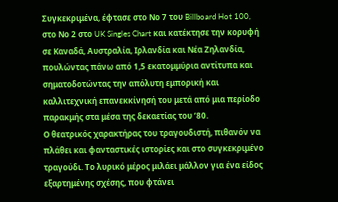Συγκεκριμένα, έφτασε στο Νο 7 του Billboard Hot 100, στο Νο 2 στο UK Singles Chart και κατέκτησε την κορυφή σε Καναδά, Αυστραλία, Ιρλανδία και Νέα Ζηλανδία, πουλώντας πάνω από 1,5 εκατομμύρια αντίτυπα και σηματοδοτώντας την απόλυτη εμπορική και καλλιτεχνική επανεκκίνησή του μετά από μια περίοδο παρακμής στα μέσα της δεκαετίας του ’80.
Ο θεατρικός χαρακτήρας του τραγουδιστή, πιθανόν να πλάθει και φανταστικές ιστορίες και στο συγκεκριμένο τραγούδι. Το λυρικό μέρος μιλάει μάλλον για ένα είδος εξαρτημένης σχέσης, που φτάνει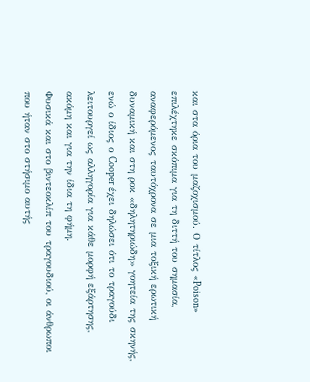και στα όρια του μαζοχισμού. Ο τίτλος «Poison» επιλέχτηκε σκόπιμα για τη διττή του σημασία, αναφερόμενος ταυτόχρονα σε μια τοξική ερωτική δυναμική και στη ροκ «δηλητηριώδη» γοητεία της σκηνής, ενώ ο ίδιος ο Cooper έχει δηλώσει ότι το τραγούδι λειτουργεί ως αλληγορία για κάθε μορφή εξάρτησης, ακόμη και για την ίδια τη φήμη.
Φυσικά και στο βιντεοκλίπ του τραγουδιού, οι άνθρωποι που ήταν στο στήσιμο αυτής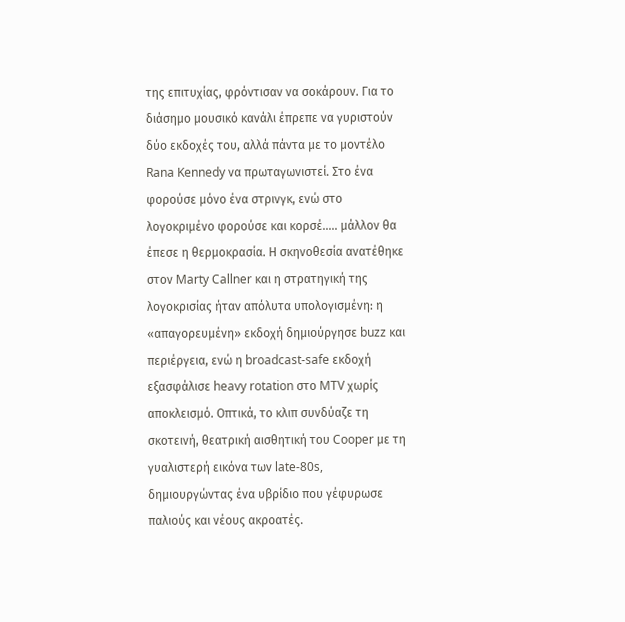της επιτυχίας, φρόντισαν να σοκάρουν. Για το διάσημο μουσικό κανάλι έπρεπε να γυριστούν δύο εκδοχές του, αλλά πάντα με το μοντέλο Rana Kennedy να πρωταγωνιστεί. Στο ένα φορούσε μόνο ένα στρινγκ, ενώ στο λογοκριμένο φορούσε και κορσέ..... μάλλον θα έπεσε η θερμοκρασία. Η σκηνοθεσία ανατέθηκε στον Marty Callner και η στρατηγική της λογοκρισίας ήταν απόλυτα υπολογισμένη: η «απαγορευμένη» εκδοχή δημιούργησε buzz και περιέργεια, ενώ η broadcast-safe εκδοχή εξασφάλισε heavy rotation στο MTV χωρίς αποκλεισμό. Οπτικά, το κλιπ συνδύαζε τη σκοτεινή, θεατρική αισθητική του Cooper με τη γυαλιστερή εικόνα των late-80s, δημιουργώντας ένα υβρίδιο που γέφυρωσε παλιούς και νέους ακροατές.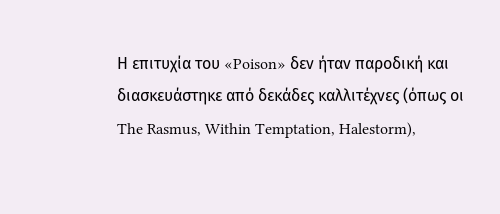Η επιτυχία του «Poison» δεν ήταν παροδική και διασκευάστηκε από δεκάδες καλλιτέχνες (όπως οι The Rasmus, Within Temptation, Halestorm),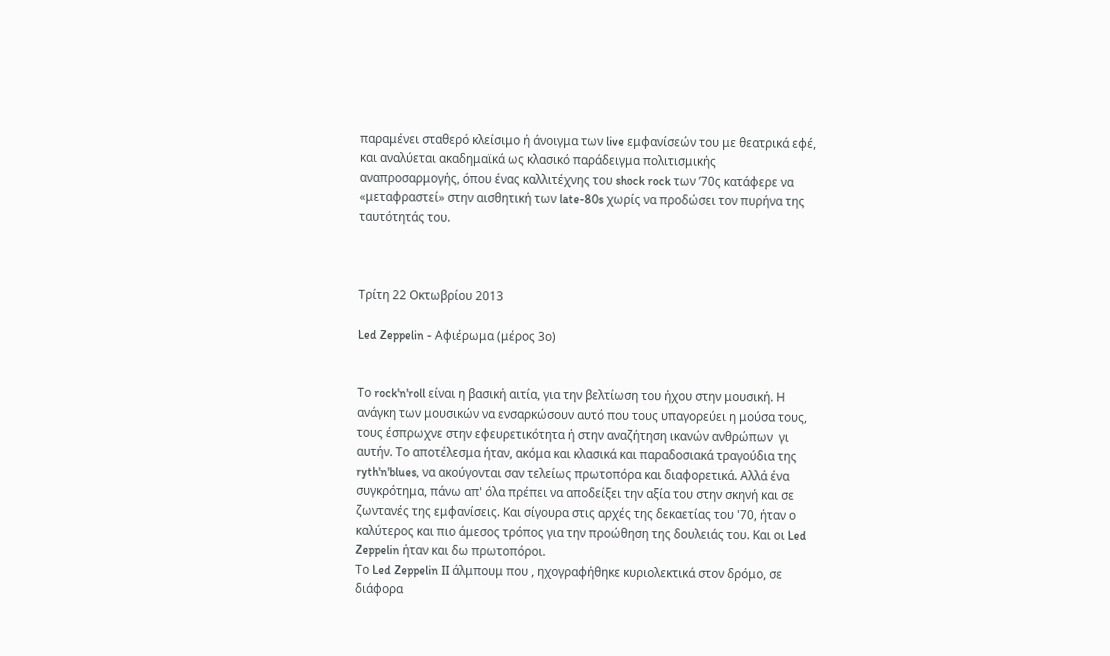παραμένει σταθερό κλείσιμο ή άνοιγμα των live εμφανίσεών του με θεατρικά εφέ, και αναλύεται ακαδημαϊκά ως κλασικό παράδειγμα πολιτισμικής αναπροσαρμογής, όπου ένας καλλιτέχνης του shock rock των ’70ς κατάφερε να «μεταφραστεί» στην αισθητική των late-80s χωρίς να προδώσει τον πυρήνα της ταυτότητάς του.



Τρίτη 22 Οκτωβρίου 2013

Led Zeppelin - Αφιέρωμα (μέρος 3ο)


Το rock'n'roll είναι η βασική αιτία, για την βελτίωση του ήχου στην μουσική. Η ανάγκη των μουσικών να ενσαρκώσουν αυτό που τους υπαγορεύει η μούσα τους, τους έσπρωχνε στην εφευρετικότητα ή στην αναζήτηση ικανών ανθρώπων  γι αυτήν. Το αποτέλεσμα ήταν, ακόμα και κλασικά και παραδοσιακά τραγούδια της ryth'n'blues, να ακούγονται σαν τελείως πρωτοπόρα και διαφορετικά. Αλλά ένα συγκρότημα, πάνω απ' όλα πρέπει να αποδείξει την αξία του στην σκηνή και σε ζωντανές της εμφανίσεις. Και σίγουρα στις αρχές της δεκαετίας του '70, ήταν ο καλύτερος και πιο άμεσος τρόπος για την προώθηση της δουλειάς του. Και οι Led Zeppelin ήταν και δω πρωτοπόροι.
Tο Led Zeppelin II άλμπουμ που , ηχογραφήθηκε κυριολεκτικά στον δρόμο, σε διάφορα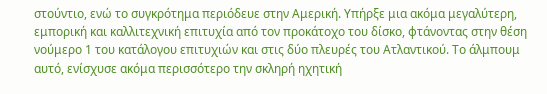στούντιο, ενώ το συγκρότημα περιόδευε στην Αμερική. Υπήρξε μια ακόμα μεγαλύτερη,  εμπορική και καλλιτεχνική επιτυχία από τον προκάτοχο του δίσκο, φτάνοντας στην θέση νούμερο 1 του κατάλογου επιτυχιών και στις δύο πλευρές του Ατλαντικού. Το άλμπουμ αυτό, ενίσχυσε ακόμα περισσότερο την σκληρή ηχητική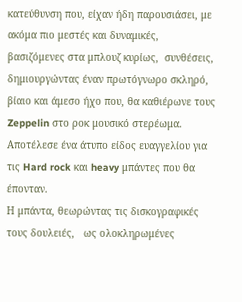κατεύθυνση που, είχαν ήδη παρουσιάσει, με ακόμα πιο μεστές και δυναμικές,  βασιζόμενες στα μπλουζ κυρίως,  συνθέσεις, δημιουργώντας έναν πρωτόγνωρο σκληρό, βίαιο και άμεσο ήχο που, θα καθιέρωνε τους Zeppelin στο ροκ μουσικό στερέωμα. Αποτέλεσε ένα άτυπο είδος ευαγγελίου για τις Hard rock και heavy μπάντες που θα έπονταν.
Η μπάντα, θεωρώντας τις δισκογραφικές τους δουλειές,   ως ολοκληρωμένες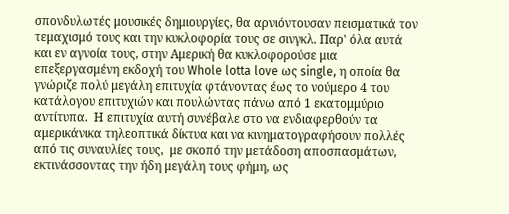σπονδυλωτές μουσικές δημιουργίες, θα αρνιόντουσαν πεισματικά τον τεμαχισμό τους και την κυκλοφορία τους σε σινγκλ. Παρ' όλα αυτά και εν αγνοία τους, στην Αμερική θα κυκλοφορούσε μια επεξεργασμένη εκδοχή του Whole lotta love ως single, η οποία θα γνώριζε πολύ μεγάλη επιτυχία φτάνοντας έως το νούμερο 4 του κατάλογου επιτυχιών και πουλώντας πάνω από 1 εκατομμύριο αντίτυπα.  Η επιτυχία αυτή συνέβαλε στο να ενδιαφερθούν τα αμερικάνικα τηλεοπτικά δίκτυα και να κινηματογραφήσουν πολλές από τις συναυλίες τους,  με σκοπό την μετάδοση αποσπασμάτων, εκτινάσσοντας την ήδη μεγάλη τους φήμη, ως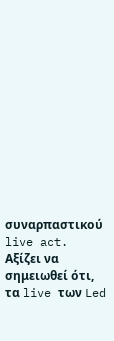συναρπαστικού live act.
Αξίζει να σημειωθεί ότι, τα live των Led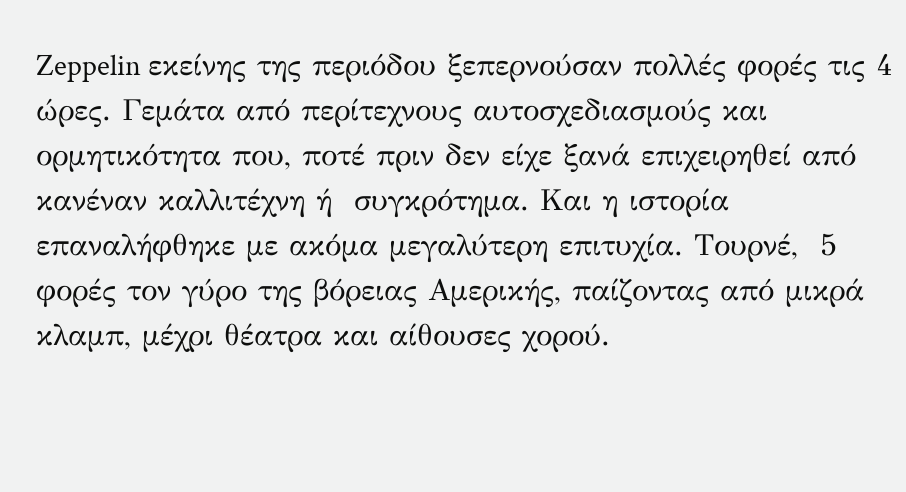Zeppelin εκείνης της περιόδου ξεπερνούσαν πολλές φορές τις 4 ώρες. Γεμάτα από περίτεχνους αυτοσχεδιασμούς και ορμητικότητα που, ποτέ πριν δεν είχε ξανά επιχειρηθεί από κανέναν καλλιτέχνη ή  συγκρότημα. Και η ιστορία επαναλήφθηκε με ακόμα μεγαλύτερη επιτυχία. Τουρνέ,  5 φορές τον γύρο της βόρειας Αμερικής, παίζοντας από μικρά κλαμπ, μέχρι θέατρα και αίθουσες χορού.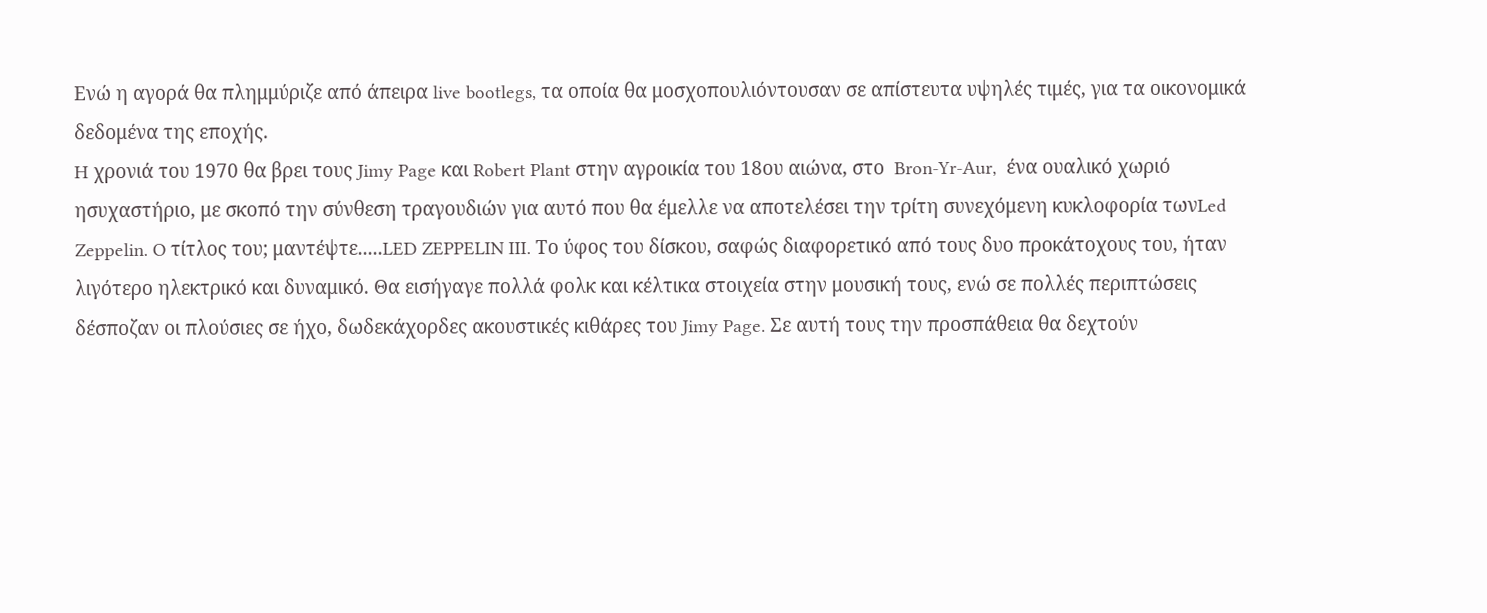Ενώ η αγορά θα πλημμύριζε από άπειρα live bootlegs, τα οποία θα μοσχοπουλιόντουσαν σε απίστευτα υψηλές τιμές, για τα οικονομικά δεδομένα της εποχής.
H χρονιά του 1970 θα βρει τους Jimy Page και Robert Plant στην αγροικία του 18ου αιώνα, στο  Bron-Yr-Aur,  ένα ουαλικό χωριό ησυχαστήριο, με σκοπό την σύνθεση τραγουδιών για αυτό που θα έμελλε να αποτελέσει την τρίτη συνεχόμενη κυκλοφορία τωνLed Zeppelin. O τίτλος του; μαντέψτε.....LED ZEPPELIN III. Το ύφος του δίσκου, σαφώς διαφορετικό από τους δυο προκάτοχους του, ήταν λιγότερο ηλεκτρικό και δυναμικό. Θα εισήγαγε πολλά φολκ και κέλτικα στοιχεία στην μουσική τους, ενώ σε πολλές περιπτώσεις δέσποζαν οι πλούσιες σε ήχο, δωδεκάχορδες ακουστικές κιθάρες του Jimy Page. Σε αυτή τους την προσπάθεια θα δεχτούν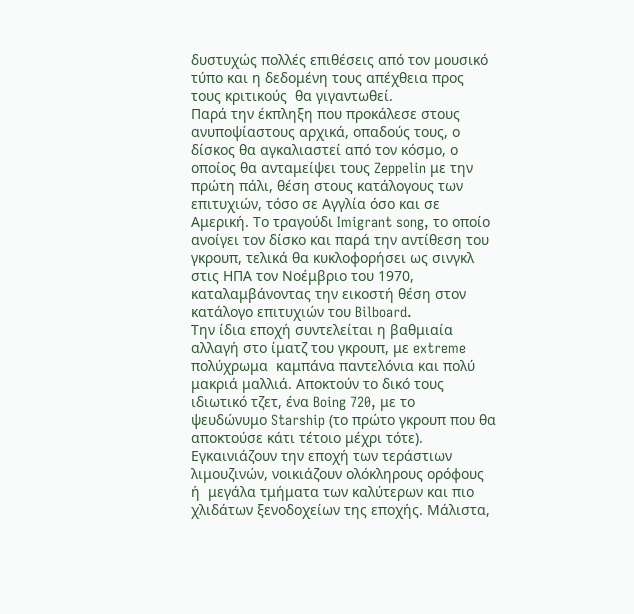δυστυχώς πολλές επιθέσεις από τον μουσικό τύπο και η δεδομένη τους απέχθεια προς τους κριτικούς  θα γιγαντωθεί.
Παρά την έκπληξη που προκάλεσε στους ανυποψίαστους αρχικά, οπαδούς τους, ο δίσκος θα αγκαλιαστεί από τον κόσμο, ο οποίος θα ανταμείψει τους Zeppelin με την πρώτη πάλι, θέση στους κατάλογους των επιτυχιών, τόσο σε Αγγλία όσο και σε Αμερική. Το τραγούδι Imigrant song, το οποίο ανοίγει τον δίσκο και παρά την αντίθεση του γκρουπ, τελικά θα κυκλοφορήσει ως σινγκλ στις ΗΠΑ τον Νοέμβριο του 1970, καταλαμβάνοντας την εικοστή θέση στον κατάλογο επιτυχιών του Bilboard.
Την ίδια εποχή συντελείται η βαθμιαία αλλαγή στο ίματζ του γκρουπ, με extreme πολύχρωμα  καμπάνα παντελόνια και πολύ μακριά μαλλιά. Αποκτούν το δικό τους ιδιωτικό τζετ, ένα Boing 720, με το ψευδώνυμο Starship (το πρώτο γκρουπ που θα αποκτούσε κάτι τέτοιο μέχρι τότε). Εγκαινιάζουν την εποχή των τεράστιων λιμουζινών, νοικιάζουν ολόκληρους ορόφους ή  μεγάλα τμήματα των καλύτερων και πιο χλιδάτων ξενοδοχείων της εποχής. Μάλιστα,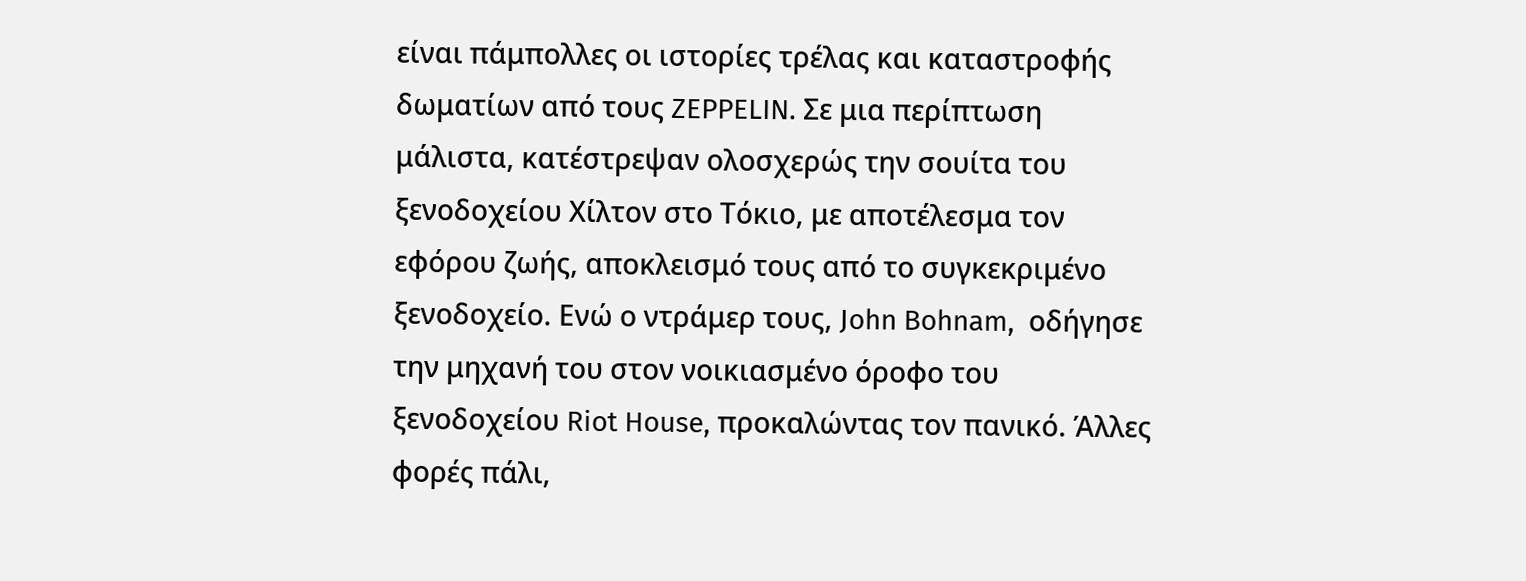είναι πάμπολλες οι ιστορίες τρέλας και καταστροφής δωματίων από τους ZEPPELIN. Σε μια περίπτωση μάλιστα, κατέστρεψαν ολοσχερώς την σουίτα του ξενοδοχείου Χίλτον στο Τόκιο, με αποτέλεσμα τον εφόρου ζωής, αποκλεισμό τους από το συγκεκριμένο ξενοδοχείο. Ενώ ο ντράμερ τους, John Bohnam,  οδήγησε την μηχανή του στον νοικιασμένο όροφο του ξενοδοχείου Riot House, προκαλώντας τον πανικό. Άλλες φορές πάλι,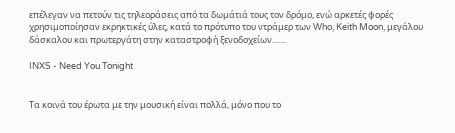επέλεγαν να πετούν τις τηλεοράσεις από τα δωμάτιά τους τον δρόμο, ενώ αρκετές φορές χρησιμοποίησαν εκρηκτικές ύλες, κατά το πρότυπο του ντράμερ των Who, Keith Moon, μεγάλου δάσκαλου και πρωτεργάτη στην καταστροφή ξενοδοχείων.......

INXS - Need You Tonight


Τα κοινά του έρωτα με την μουσική είναι πολλά, μόνο που το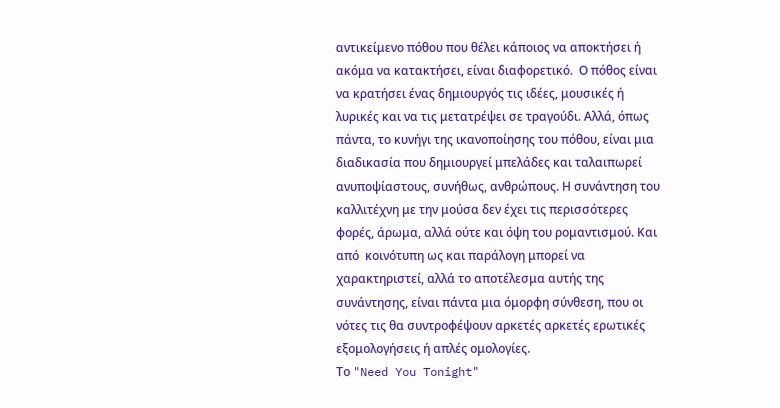αντικείμενο πόθου που θέλει κάποιος να αποκτήσει ή ακόμα να κατακτήσει, είναι διαφορετικό.  Ο πόθος είναι να κρατήσει ένας δημιουργός τις ιδέες, μουσικές ή λυρικές και να τις μετατρέψει σε τραγούδι. Αλλά, όπως πάντα, το κυνήγι της ικανοποίησης του πόθου, είναι μια διαδικασία που δημιουργεί μπελάδες και ταλαιπωρεί ανυποψίαστους, συνήθως, ανθρώπους. Η συνάντηση του καλλιτέχνη με την μούσα δεν έχει τις περισσότερες φορές, άρωμα, αλλά ούτε και όψη του ρομαντισμού. Και από  κοινότυπη ως και παράλογη μπορεί να χαρακτηριστεί, αλλά το αποτέλεσμα αυτής της συνάντησης, είναι πάντα μια όμορφη σύνθεση, που οι νότες τις θα συντροφέψουν αρκετές αρκετές ερωτικές εξομολογήσεις ή απλές ομολογίες.
Το "Need You Tonight"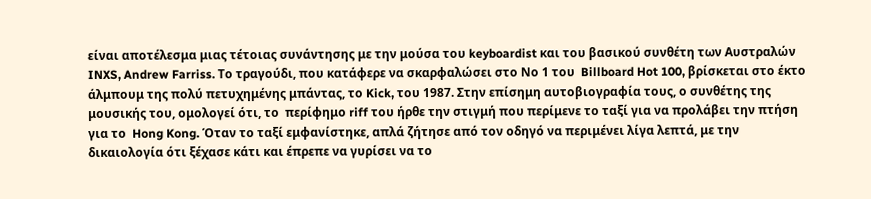είναι αποτέλεσμα μιας τέτοιας συνάντησης με την μούσα του keyboardist και του βασικού συνθέτη των Αυστραλών  INXS, Andrew Farriss. Το τραγούδι, που κατάφερε να σκαρφαλώσει στο Νο 1 του  Billboard Hot 100, βρίσκεται στο έκτο άλμπουμ της πολύ πετυχημένης μπάντας, το Kick, του 1987. Στην επίσημη αυτοβιογραφία τους, ο συνθέτης της μουσικής του, ομολογεί ότι, το  περίφημο riff του ήρθε την στιγμή που περίμενε το ταξί για να προλάβει την πτήση για το  Hong Kong. Όταν το ταξί εμφανίστηκε, απλά ζήτησε από τον οδηγό να περιμένει λίγα λεπτά, με την δικαιολογία ότι ξέχασε κάτι και έπρεπε να γυρίσει να το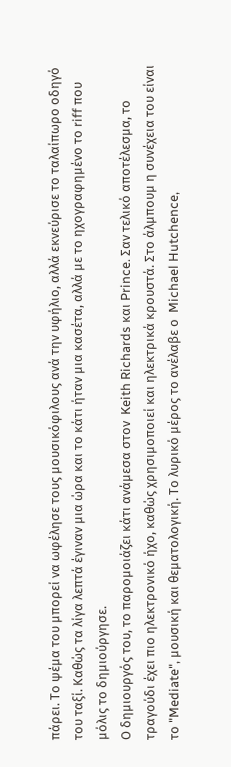πάρει. Το ψέμα του μπορεί να ωφέλησε τους μουσικόφιλους ανά την υφήλιο, αλλά εκνεύρισε το ταλαίπωρο οδηγό του ταξί. Καθώς τα λίγα λεπτά έγιναν μια ώρα και το κάτι ήταν μια κασέτα, αλλά με το ηχογραφημένο το riff που μόλις το δημιούργησε.
Ο δημιουργός του, το παρομοιάζει κάτι ανάμεσα στον  Keith Richards και Prince. Σαν τελικό αποτέλεσμα, το τραγούδι έχει πιο ηλεκτρονικό ήχο, καθώς χρησιμοποιεί και ηλεκτρικά κρουστά. Στο άλμπουμ η συνέχεια του είναι το "Mediate", μουσική και θεματολογική. Το λυρικό μέρος το ανέλαβε ο  Michael Hutchence,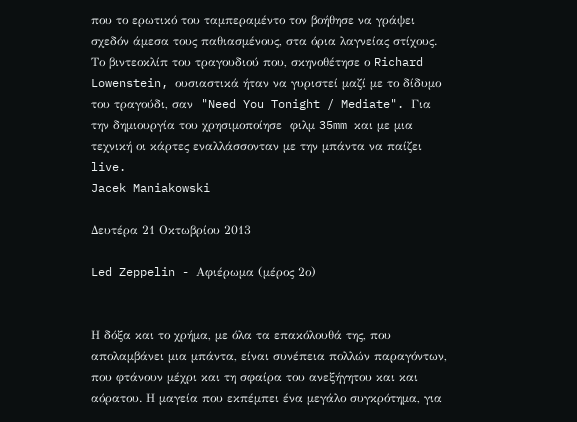που το ερωτικό του ταμπεραμέντο τον βοήθησε να γράψει σχεδόν άμεσα τους παθιασμένους, στα όρια λαγνείας στίχους.
Το βιντεοκλίπ του τραγουδιού που, σκηνοθέτησε ο Richard Lowenstein, ουσιαστικά ήταν να γυριστεί μαζί με το δίδυμο του τραγούδι, σαν  "Need You Tonight / Mediate". Για την δημιουργία του χρησιμοποίησε  φιλμ 35mm και με μια τεχνική οι κάρτες εναλλάσσονταν με την μπάντα να παίζει live.
Jacek Maniakowski

Δευτέρα 21 Οκτωβρίου 2013

Led Zeppelin - Αφιέρωμα (μέρος 2ο)


Η δόξα και το χρήμα, με όλα τα επακόλουθά της, που απολαμβάνει μια μπάντα, είναι συνέπεια πολλών παραγόντων, που φτάνουν μέχρι και τη σφαίρα του ανεξήγητου και και αόρατου. Η μαγεία που εκπέμπει ένα μεγάλο συγκρότημα, για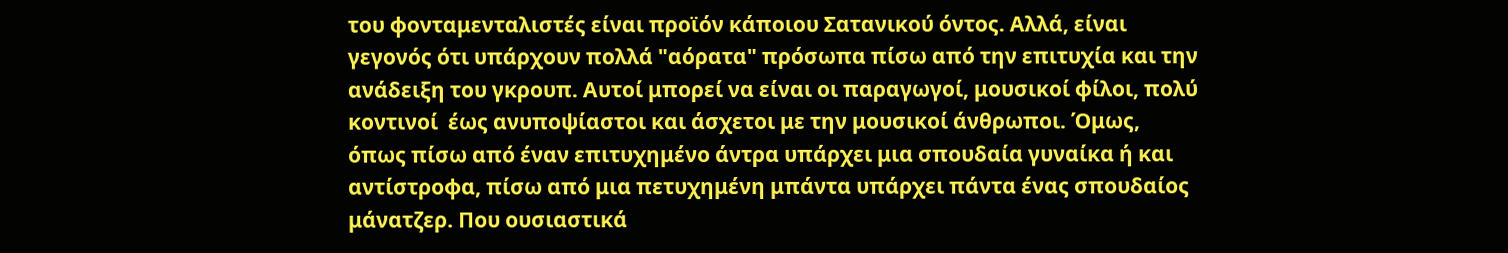του φονταμενταλιστές είναι προϊόν κάποιου Σατανικού όντος. Αλλά, είναι γεγονός ότι υπάρχουν πολλά "αόρατα" πρόσωπα πίσω από την επιτυχία και την ανάδειξη του γκρουπ. Αυτοί μπορεί να είναι οι παραγωγοί, μουσικοί φίλοι, πολύ κοντινοί  έως ανυποψίαστοι και άσχετοι με την μουσικοί άνθρωποι. Όμως, όπως πίσω από έναν επιτυχημένο άντρα υπάρχει μια σπουδαία γυναίκα ή και αντίστροφα, πίσω από μια πετυχημένη μπάντα υπάρχει πάντα ένας σπουδαίος μάνατζερ. Που ουσιαστικά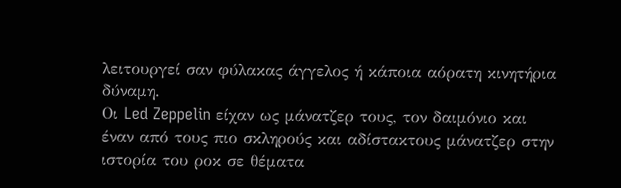λειτουργεί σαν φύλακας άγγελος ή κάποια αόρατη κινητήρια δύναμη.
Οι Led Zeppelin είχαν ως μάνατζερ τους, τον δαιμόνιο και έναν από τους πιο σκληρούς και αδίστακτους μάνατζερ στην ιστορία του ροκ σε θέματα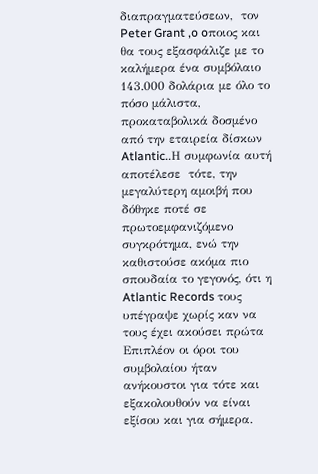διαπραγματεύσεων,  τον Peter Grant ,o oποιος και θα τους εξασφάλιζε με το καλήμερα ένα συμβόλαιο 143.000 δολάρια με όλο το πόσο μάλιστα, προκαταβολικά δοσμένο από την εταιρεία δίσκων Atlantic..Η συμφωνία αυτή αποτέλεσε  τότε, την μεγαλύτερη αμοιβή που δόθηκε ποτέ σε πρωτοεμφανιζόμενο συγκρότημα, ενώ την καθιστούσε ακόμα πιο σπουδαία το γεγονός, ότι η Atlantic Records τους υπέγραψε χωρίς καν να τους έχει ακούσει πρώτα Επιπλέον οι όροι του συμβολαίου ήταν ανήκουστοι για τότε και εξακολουθούν να είναι εξίσου και για σήμερα.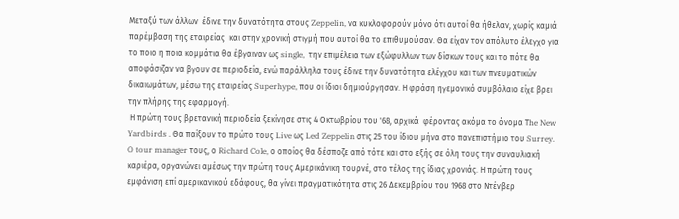Μεταξύ των άλλων  έδινε την δυνατότητα στους Zeppelin, να κυκλοφορούν μόνο ότι αυτοί θα ήθελαν, χωρίς καμιά παρέμβαση της εταιρείας  και στην χρονική στιγμή που αυτοί θα το επιθυμούσαν. Θα είχαν τον απόλυτο έλεγχο για το ποιο η ποια κομμάτια θα έβγαιναν ως single,  την επιμέλεια των εξώφυλλων των δίσκων τους και το πότε θα αποφάσιζαν να βγουν σε περιοδεία, ενώ παράλληλα τους έδινε την δυνατότητα ελέγχου και των πνευματικών δικαιωμάτων, μέσω της εταιρείας Superhype, που οι ίδιοι δημιούργησαν. Η φράση ηγεμονικό συμβόλαιο είχε βρει την πλήρης της εφαρμογή.
 Η πρώτη τους βρετανική περιοδεία ξεκίνησε στις 4 Οκτωβρίου του '68, αρχικά  φέροντας ακόμα το όνομα Τhe New Yardbirds . Θα παίξουν το πρώτο τους Live ως Led Zeppelin στις 25 του ίδιου μήνα στο πανεπιστήμιο του Surrey. O tour manager τους, ο Richard Cole, ο οποίος θα δέσποζε από τότε και στο εξής σε όλη τους την συναυλιακή καριέρα, οργανώνει αμέσως την πρώτη τους Αμερικάνικη τουρνέ, στο τέλος της ίδιας χρονιάς. Η πρώτη τους εμφάνιση επί αμερικανικού εδάφους, θα γίνει πραγματικότητα στις 26 Δεκεμβρίου του 1968 στο Ντένβερ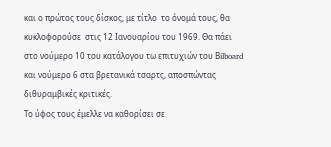και ο πρώτος τους δίσκος, με τίτλο  το όνομά τους, θα κυκλοφορούσε  στις 12 Ιανουαρίου του 1969. Θα πάει στο νούμερο 10 του κατάλογου τω επιτυχιών του Βilboard και νούμερο 6 στα βρετανικά τσαρτς, αποσπώντας διθυραμβικές κριτικές.
Το ύφος τους έμελλε να καθορίσει σε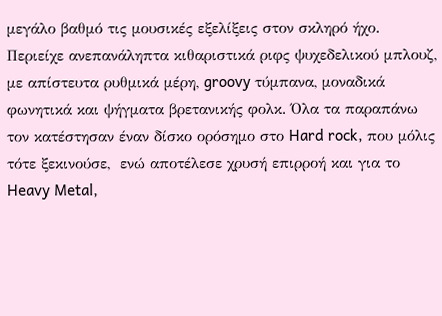μεγάλο βαθμό τις μουσικές εξελίξεις στον σκληρό ήχο. Περιείχε ανεπανάληπτα κιθαριστικά ριφς ψυχεδελικού μπλουζ, με απίστευτα ρυθμικά μέρη, groovy τύμπανα, μοναδικά φωνητικά και ψήγματα βρετανικής φολκ. Όλα τα παραπάνω τον κατέστησαν έναν δίσκο ορόσημο στο Hard rock, που μόλις τότε ξεκινούσε,  ενώ αποτέλεσε χρυσή επιρροή και για το Heavy Metal,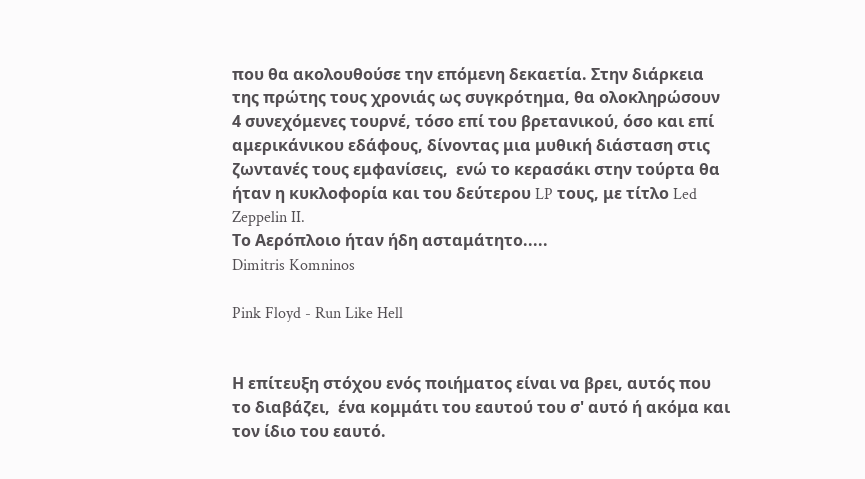που θα ακολουθούσε την επόμενη δεκαετία. Στην διάρκεια  της πρώτης τους χρονιάς ως συγκρότημα, θα ολοκληρώσουν 4 συνεχόμενες τουρνέ, τόσο επί του βρετανικού, όσο και επί αμερικάνικου εδάφους, δίνοντας μια μυθική διάσταση στις ζωντανές τους εμφανίσεις,  ενώ το κερασάκι στην τούρτα θα ήταν η κυκλοφορία και του δεύτερου LP τους, με τίτλο Led Zeppelin II.
Το Αερόπλοιο ήταν ήδη ασταμάτητο.....
Dimitris Komninos

Pink Floyd - Run Like Hell


Η επίτευξη στόχου ενός ποιήματος είναι να βρει, αυτός που το διαβάζει,  ένα κομμάτι του εαυτού του σ' αυτό ή ακόμα και τον ίδιο του εαυτό.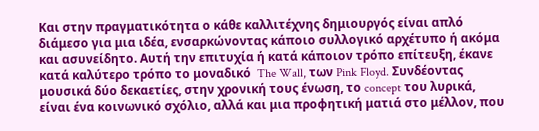Και στην πραγματικότητα ο κάθε καλλιτέχνης δημιουργός είναι απλό διάμεσο για μια ιδέα, ενσαρκώνοντας κάποιο συλλογικό αρχέτυπο ή ακόμα και ασυνείδητο. Αυτή την επιτυχία ή κατά κάποιον τρόπο επίτευξη, έκανε κατά καλύτερο τρόπο το μοναδικό  The Wall, των Pink Floyd. Συνδέοντας μουσικά δύο δεκαετίες, στην χρονική τους ένωση, το concept του λυρικά, είναι ένα κοινωνικό σχόλιο, αλλά και μια προφητική ματιά στο μέλλον, που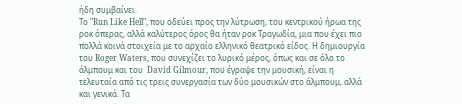ήδη συμβαίνει.
Το "Run Like Hell", που οδεύει προς την λύτρωση, του κεντρικού ήρωα της ροκ όπερας, αλλά καλύτερος όρος θα ήταν ροκ Τραγωδία, μια που έχει πιο πολλά κοινά στοιχεία με το αρχαίο ελληνικό θεατρικό είδος. Η δημιουργία του Roger Waters, που συνεχίζει το λυρικό μέρος, όπως και σε όλο το άλμπουμ και του  David Gilmour, που έγραψε την μουσική, είναι η τελευταία από τις τρεις συνεργασία των δύο μουσικών στο άλμπουμ, αλλά και γενικά. Τα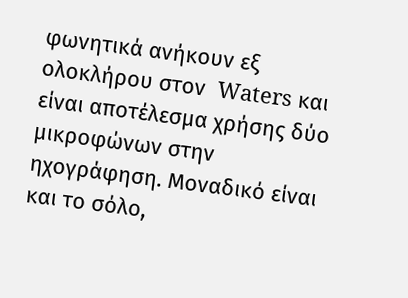φωνητικά ανήκουν εξ ολοκλήρου στον  Waters και είναι αποτέλεσμα χρήσης δύο μικροφώνων στην ηχογράφηση. Μοναδικό είναι και το σόλο,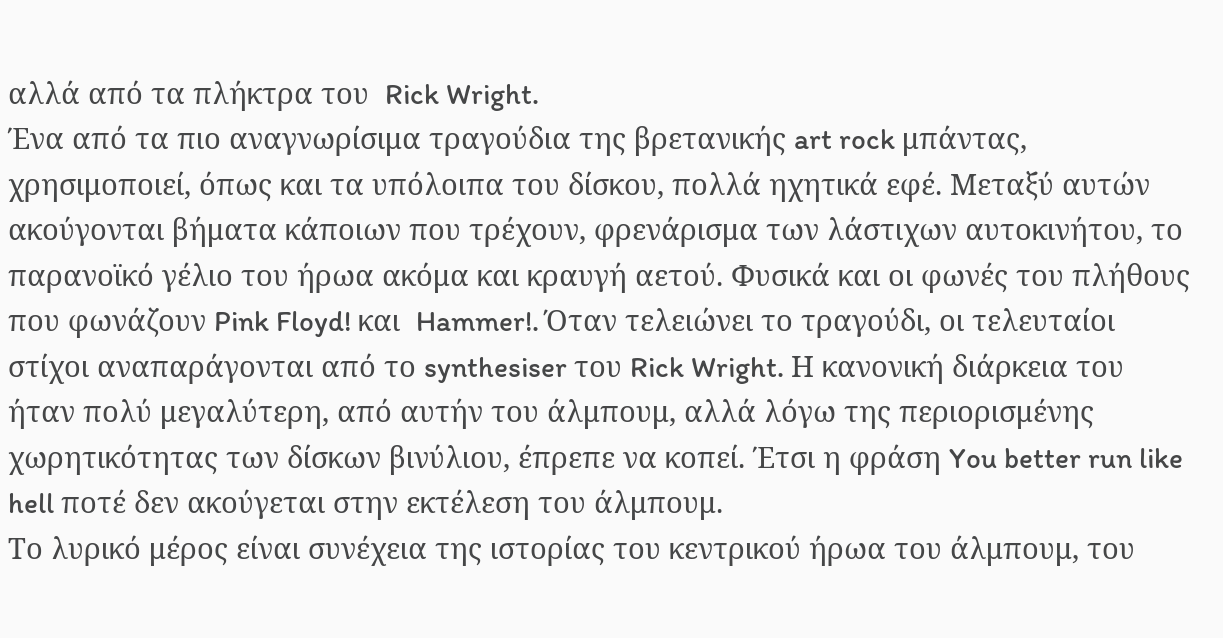αλλά από τα πλήκτρα του  Rick Wright.
Ένα από τα πιο αναγνωρίσιμα τραγούδια της βρετανικής art rock μπάντας, χρησιμοποιεί, όπως και τα υπόλοιπα του δίσκου, πολλά ηχητικά εφέ. Μεταξύ αυτών ακούγονται βήματα κάποιων που τρέχουν, φρενάρισμα των λάστιχων αυτοκινήτου, το παρανοϊκό γέλιο του ήρωα ακόμα και κραυγή αετού. Φυσικά και οι φωνές του πλήθους που φωνάζουν Pink Floyd! και  Hammer!. Όταν τελειώνει το τραγούδι, οι τελευταίοι στίχοι αναπαράγονται από το synthesiser του Rick Wright. Η κανονική διάρκεια του ήταν πολύ μεγαλύτερη, από αυτήν του άλμπουμ, αλλά λόγω της περιορισμένης χωρητικότητας των δίσκων βινύλιου, έπρεπε να κοπεί. Έτσι η φράση You better run like hell ποτέ δεν ακούγεται στην εκτέλεση του άλμπουμ.
Το λυρικό μέρος είναι συνέχεια της ιστορίας του κεντρικού ήρωα του άλμπουμ, του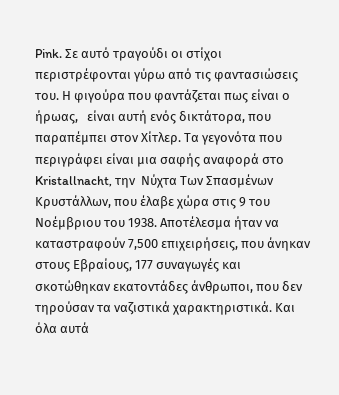Pink. Σε αυτό τραγούδι οι στίχοι περιστρέφονται γύρω από τις φαντασιώσεις του. Η φιγούρα που φαντάζεται πως είναι ο ήρωας,   είναι αυτή ενός δικτάτορα, που παραπέμπει στον Χίτλερ. Τα γεγονότα που περιγράφει είναι μια σαφής αναφορά στο  Kristallnacht, την  Νύχτα Των Σπασμένων Κρυστάλλων, που έλαβε χώρα στις 9 του Νοέμβριου του 1938. Αποτέλεσμα ήταν να καταστραφούν 7,500 επιχειρήσεις, που άνηκαν στους Εβραίους, 177 συναγωγές και σκοτώθηκαν εκατοντάδες άνθρωποι, που δεν τηρούσαν τα ναζιστικά χαρακτηριστικά. Και όλα αυτά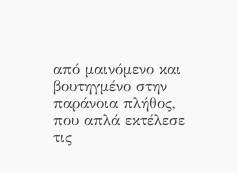από μαινόμενο και βουτηγμένο στην παράνοια πλήθος, που απλά εκτέλεσε τις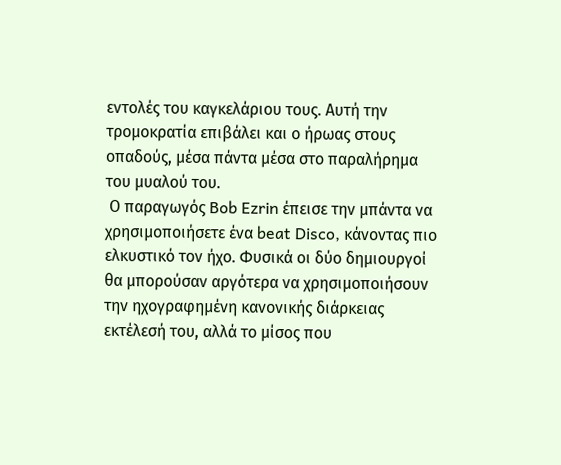εντολές του καγκελάριου τους. Αυτή την τρομοκρατία επιβάλει και ο ήρωας στους οπαδούς, μέσα πάντα μέσα στο παραλήρημα του μυαλού του.
 Ο παραγωγός Bob Ezrin έπεισε την μπάντα να χρησιμοποιήσετε ένα beat Disco, κάνοντας πιο ελκυστικό τον ήχο. Φυσικά οι δύο δημιουργοί θα μπορούσαν αργότερα να χρησιμοποιήσουν την ηχογραφημένη κανονικής διάρκειας εκτέλεσή του, αλλά το μίσος που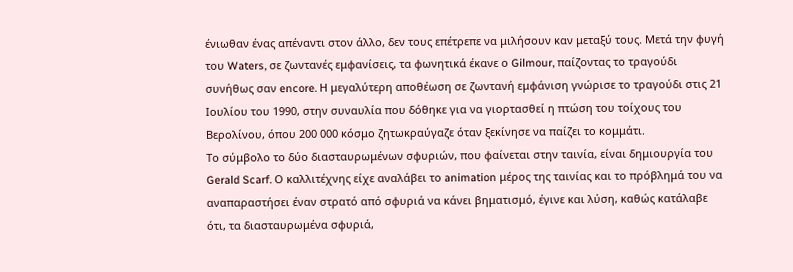ένιωθαν ένας απέναντι στον άλλο, δεν τους επέτρεπε να μιλήσουν καν μεταξύ τους. Μετά την φυγή του Waters, σε ζωντανές εμφανίσεις, τα φωνητικά έκανε ο Gilmour, παίζοντας το τραγούδι συνήθως σαν encore. Η μεγαλύτερη αποθέωση σε ζωντανή εμφάνιση γνώρισε το τραγούδι στις 21 Ιουλίου του 1990, στην συναυλία που δόθηκε για να γιορτασθεί η πτώση του τοίχους του Βερολίνου, όπου 200 000 κόσμο ζητωκραύγαζε όταν ξεκίνησε να παίζει το κομμάτι.
Το σύμβολο το δύο διασταυρωμένων σφυριών, που φαίνεται στην ταινία, είναι δημιουργία του Gerald Scarf. Ο καλλιτέχνης είχε αναλάβει το animation μέρος της ταινίας και το πρόβλημά του να αναπαραστήσει έναν στρατό από σφυριά να κάνει βηματισμό, έγινε και λύση, καθώς κατάλαβε ότι, τα διασταυρωμένα σφυριά,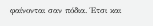φαίνονται σαν πόδια. Έτσι και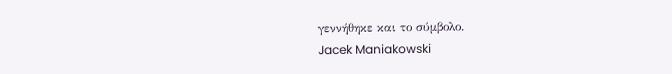γεννήθηκε και το σύμβολο.
Jacek Maniakowski